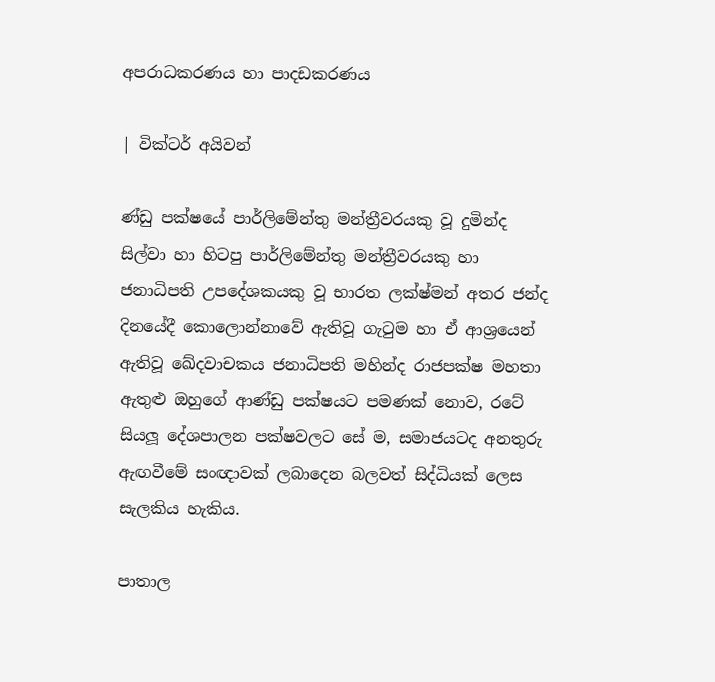අපරාධකරණය හා පාදඩකරණය

| වික්ටර් අයිවන්

ණ්ඩු පක්ෂයේ පාර්ලිමේන්තු මන්ත්‍රීවරයකු වූ දුමින්ද සිල්වා හා හිටපු පාර්ලිමේන්තු මන්ත්‍රීවරයකු හා ජනාධිපති උපදේශකයකු වූ භාරත ලක්ෂ්මන් අතර ජන්ද දිනයේදී කොලොන්නාවේ ඇතිවූ ගැටුම හා ඒ ආශ්‍රයෙන් ඇතිවූ ඛේදවාචකය ජනාධිපති මහින්ද රාජපක්ෂ මහතා ඇතුළු ඔහුගේ ආණ්ඩු පක්ෂයට පමණක් නොව, රටේ සියලූ දේශපාලන පක්ෂවලට සේ ම, සමාජයටද අනතුරු ඇඟවීමේ සංඥාවක් ලබාදෙන බලවත් සිද්ධියක් ලෙස සැලකිය හැකිය.

පාතාල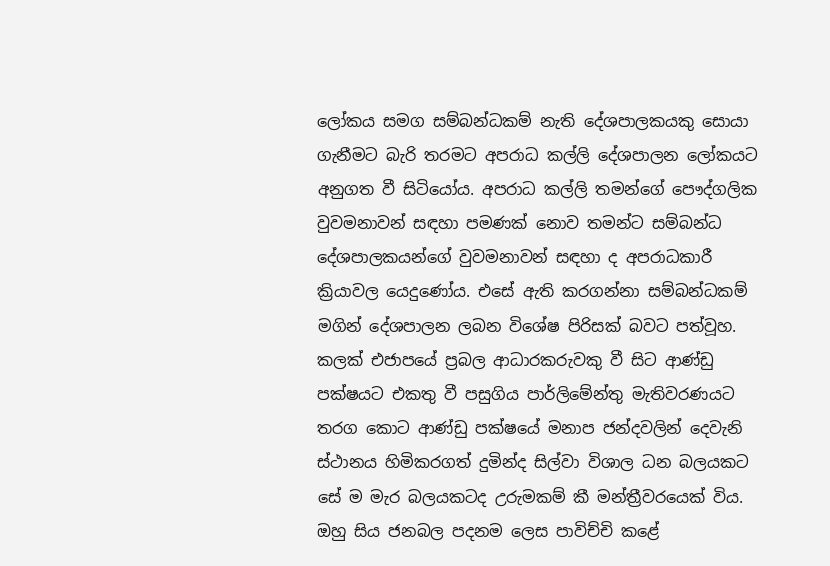ලෝකය සමග සම්බන්ධකම් නැති දේශපාලකයකු සොයා ගැනීමට බැරි තරමට අපරාධ කල්ලි දේශපාලන ලෝකයට අනුගත වී සිටියෝය. අපරාධ කල්ලි තමන්ගේ පෞද්ගලික වුවමනාවන් සඳහා පමණක් නොව තමන්ට සම්බන්ධ දේශපාලකයන්ගේ වුවමනාවන් සඳහා ද අපරාධකාරී ක්‍රියාවල යෙදුණෝය. එසේ ඇති කරගන්නා සම්බන්ධකම් මගින් දේශපාලන ලබන විශේෂ පිරිසක් බවට පත්වූහ.
කලක් එජාපයේ ප්‍රබල ආධාරකරුවකු වී සිට ආණ්ඩු පක්ෂයට එකතු වී පසුගිය පාර්ලිමේන්තු මැතිවරණයට තරග කොට ආණ්ඩු පක්ෂයේ මනාප ජන්දවලින් දෙවැනි ස්ථානය හිමිකරගත් දුමින්ද සිල්වා විශාල ධන බලයකට සේ ම මැර බලයකටද උරුමකම් කී මන්ත්‍රීවරයෙක් විය. ඔහු සිය ජනබල පදනම ලෙස පාවිච්චි කළේ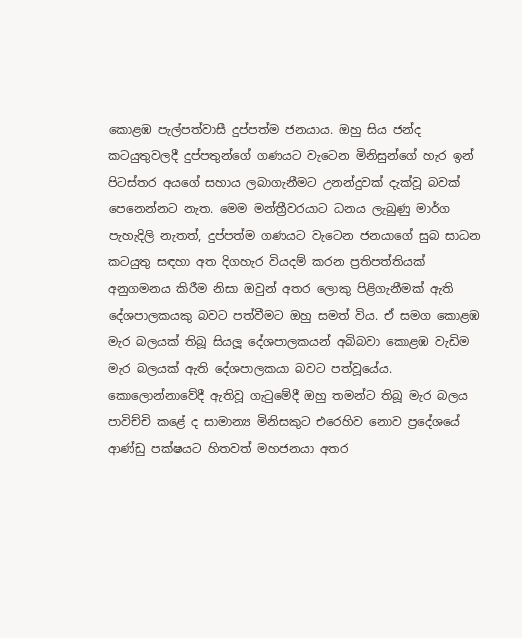කොළඹ පැල්පත්වාසී දුප්පත්ම ජනයාය. ඔහු සිය ජන්ද කටයුතුවලදී දුප්පතුන්ගේ ගණයට වැටෙන මිනිසුන්ගේ හැර ඉන් පිටස්තර අයගේ සහාය ලබාගැනීමට උනන්දුවක් දැක්වූ බවක් පෙනෙන්නට නැත. මෙම මන්ත්‍රීවරයාට ධනය ලැබුණු මාර්ග පැහැදිලි නැතත්, දුප්පත්ම ගණයට වැටෙන ජනයාගේ සුබ සාධන කටයුතු සඳහා අත දිගහැර වියදම් කරන ප්‍රතිපත්තියක් අනුගමනය කිරීම නිසා ඔවුන් අතර ලොකු පිළිගැනීමක් ඇති දේශපාලකයකු බවට පත්වීමට ඔහු සමත් විය. ඒ සමග කොළඹ මැර බලයක් තිබූ සියලූ දේශපාලකයන් අබිබවා කොළඹ වැඩිම මැර බලයක් ඇති දේශපාලකයා බවට පත්වූයේය. කොලොන්නාවේදී ඇතිවූ ගැටුමේදී ඔහු තමන්ට තිබූ මැර බලය පාවිච්චි කළේ ද සාමාන්‍ය මිනිසකුට එරෙහිව නොව ප්‍රදේශයේ ආණ්ඩු පක්ෂයට හිතවත් මහජනයා අතර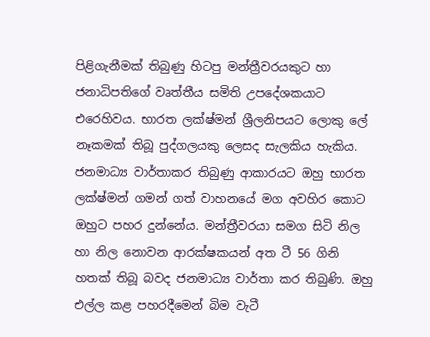පිළිගැනීමක් තිබුණු හිටපු මන්ත්‍රීවරයකුට හා ජනාධිපතිගේ වෘත්තීය සමිති උපදේශකයාට එරෙහිවය. භාරත ලක්ෂ්මන් ශ්‍රීලනිපයට ලොකු ලේ නෑකමක් තිබූ පුද්ගලයකු ලෙසද සැලකිය හැකිය. ජනමාධ්‍ය වාර්තාකර තිබුණු ආකාරයට ඔහු භාරත ලක්ෂ්මන් ගමන් ගත් වාහනයේ මග අවහිර කොට ඔහුට පහර දුන්නේය. මන්ත්‍රීවරයා සමග සිටි නිල හා නිල නොවන ආරක්ෂකයන් අත ටී 56 ගිනි හතක් තිබූ බවද ජනමාධ්‍ය වාර්තා කර තිබුණි. ඔහු එල්ල කළ පහරදීමෙන් බිම වැටී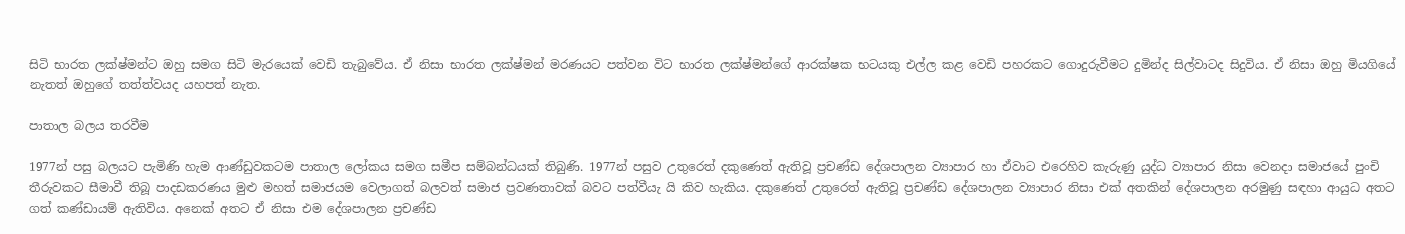සිටි භාරත ලක්ෂ්මන්ට ඔහු සමග සිටි මැරයෙක් වෙඩි තැබුවේය. ඒ නිසා භාරත ලක්ෂ්මන් මරණයට පත්වන විට භාරත ලක්ෂ්මන්ගේ ආරක්ෂක භටයකු එල්ල කළ වෙඩි පහරකට ගොදුරුවීමට දුමින්ද සිල්වාටද සිදුවිය. ඒ නිසා ඔහු මියගියේ නැතත් ඔහුගේ තත්ත්වයද යහපත් නැත.

පාතාල බලය තරවීම

1977න් පසු බලයට පැමිණි හැම ආණ්ඩුවකටම පාතාල ලෝකය සමග සමීප සම්බන්ධයක් තිබුණි. 1977න් පසුව උතුරෙත් දකුණෙත් ඇතිවූ ප්‍රචණ්ඩ දේශපාලන ව්‍යාපාර හා ඒවාට එරෙහිව කැරුණු යුද්ධ ව්‍යාපාර නිසා වෙනදා සමාජයේ පුංචි තීරුවකට සීමාවී තිබූ පාදඩකරණය මුළු මහත් සමාජයම වෙලාගත් බලවත් සමාජ ප්‍රවණතාවක් බවට පත්වීයැ යි කිව හැකිය. දකුණෙත් උතුරෙත් ඇතිවූ ප්‍රචණ්ඩ දේශපාලන ව්‍යාපාර නිසා එක් අතකින් දේශපාලන අරමුණු සඳහා ආයුධ අතට ගත් කණ්ඩායම් ඇතිවිය. අනෙක් අතට ඒ නිසා එම දේශපාලන ප්‍රචණ්ඩ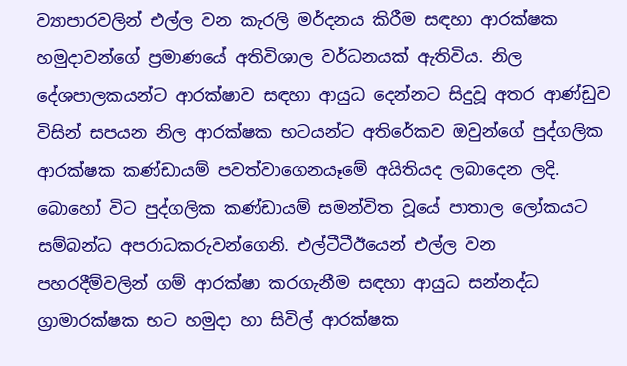ව්‍යාපාරවලින් එල්ල වන කැරලි මර්දනය කිරීම සඳහා ආරක්ෂක හමුදාවන්ගේ ප්‍රමාණයේ අතිවිශාල වර්ධනයක් ඇතිවිය. නිල දේශපාලකයන්ට ආරක්ෂාව සඳහා ආයුධ දෙන්නට සිදුවූ අතර ආණ්ඩුව විසින් සපයන නිල ආරක්ෂක භටයන්ට අතිරේකව ඔවුන්ගේ පුද්ගලික ආරක්ෂක කණ්ඩායම් පවත්වාගෙනයෑමේ අයිතියද ලබාදෙන ලදි. බොහෝ විට පුද්ගලික කණ්ඩායම් සමන්විත වූයේ පාතාල ලෝකයට සම්බන්ධ අපරාධකරුවන්ගෙනි. එල්ටීටීඊයෙන් එල්ල වන පහරදීම්වලින් ගම් ආරක්ෂා කරගැනීම සඳහා ආයුධ සන්නද්ධ ග්‍රාමාරක්ෂක භට හමුදා හා සිවිල් ආරක්ෂක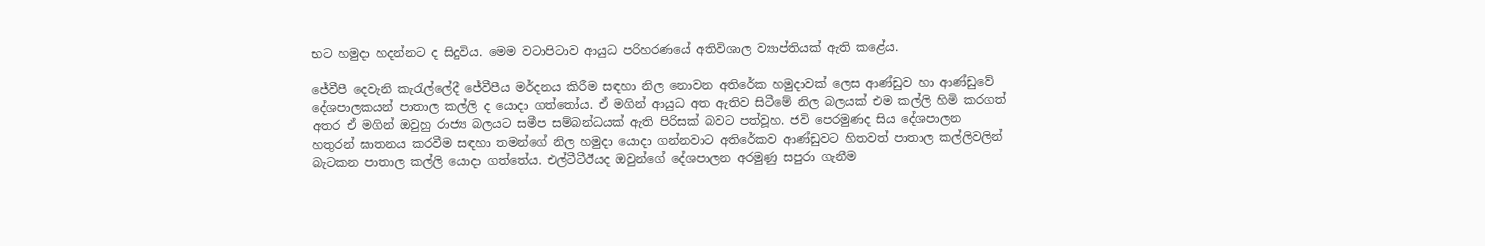භට හමුදා හදන්නට ද සිදුවිය. මෙම වටාපිටාව ආයුධ පරිහරණයේ අතිවිශාල ව්‍යාප්තියක් ඇති කළේය.

ජේවීපී දෙවැනි කැරැල්ලේදී ජේවීපීය මර්දනය කිරීම සඳහා නිල නොවන අතිරේක හමුදාවක් ලෙස ආණ්ඩුව හා ආණ්ඩුවේ දේශපාලකයන් පාතාල කල්ලි ද යොදා ගත්තෝය. ඒ මගින් ආයුධ අත ඇතිව සිටීමේ නිල බලයක් එම කල්ලි හිමි කරගත් අතර ඒ මගින් ඔවුහු රාජ්‍ය බලයට සමීප සම්බන්ධයක් ඇති පිරිසක් බවට පත්වූහ. ජවි පෙරමුණද සිය දේශපාලන හතුරන් ඝාතනය කරවීම සඳහා තමන්ගේ නිල හමුදා යොදා ගන්නවාට අතිරේකව ආණ්ඩුවට හිතවත් පාතාල කල්ලිවලින් බැටකන පාතාල කල්ලි යොදා ගත්තේය. එල්ටීටීඊයද ඔවුන්ගේ දේශපාලන අරමුණු සපුරා ගැනීම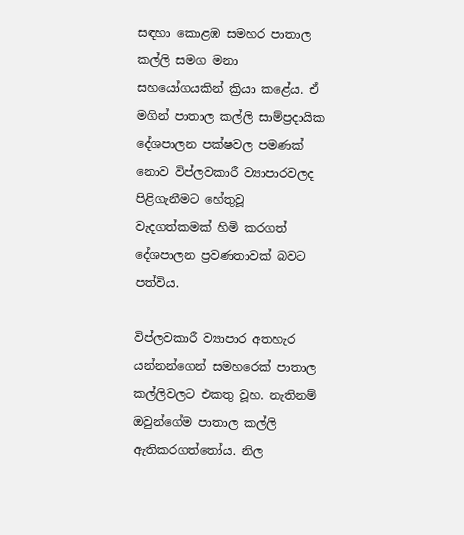සඳහා කොළඹ සමහර පාතාල කල්ලි සමග මනා සහයෝගයකින් ක්‍රියා කළේය. ඒ මගින් පාතාල කල්ලි සාම්ප්‍රදායික දේශපාලන පක්ෂවල පමණක් නොව විප්ලවකාරී ව්‍යාපාරවලද පිළිගැනීමට හේතුවූ වැදගත්කමක් හිමි කරගත් දේශපාලන ප්‍රවණතාවක් බවට පත්විය.

විප්ලවකාරී ව්‍යාපාර අතහැර යන්නන්ගෙන් සමහරෙක් පාතාල කල්ලිවලට එකතු වූහ. නැතිනම් ඔවුන්ගේම පාතාල කල්ලි ඇතිකරගත්තෝය. නිල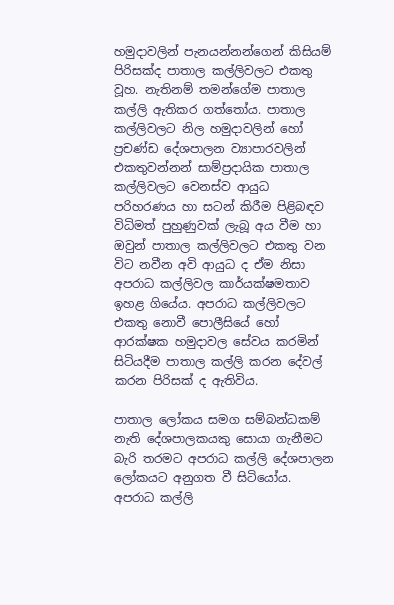හමුදාවලින් පැනයන්නන්ගෙන් කිසියම් පිරිසක්ද පාතාල කල්ලිවලට එකතු වූහ. නැතිනම් තමන්ගේම පාතාල කල්ලි ඇතිකර ගත්තෝය. පාතාල කල්ලිවලට නිල හමුදාවලින් හෝ ප්‍රචණ්ඩ දේශපාලන ව්‍යාපාරවලින් එකතුවන්නන් සාම්ප්‍රදායික පාතාල කල්ලිවලට වෙනස්ව ආයුධ පරිහරණය හා සටන් කිරීම පිළිබඳව විධිමත් පුහුණුවක් ලැබූ අය වීම හා ඔවුන් පාතාල කල්ලිවලට එකතු වන විට නවීන අවි ආයුධ ද ඒම නිසා අපරාධ කල්ලිවල කාර්යක්ෂමතාව ඉහළ ගියේය. අපරාධ කල්ලිවලට එකතු නොවී පොලීසියේ හෝ ආරක්ෂක හමුදාවල සේවය කරමින් සිටියදීම පාතාල කල්ලි කරන දේවල් කරන පිරිසක් ද ඇතිවිය.

පාතාල ලෝකය සමග සම්බන්ධකම් නැති දේශපාලකයකු සොයා ගැනීමට බැරි තරමට අපරාධ කල්ලි දේශපාලන ලෝකයට අනුගත වී සිටියෝය. අපරාධ කල්ලි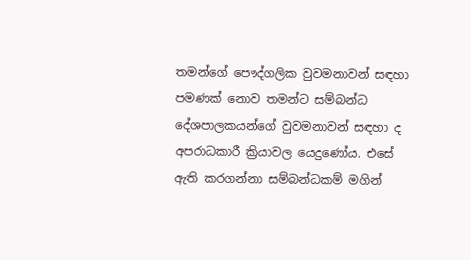තමන්ගේ පෞද්ගලික වුවමනාවන් සඳහා පමණක් නොව තමන්ට සම්බන්ධ දේශපාලකයන්ගේ වුවමනාවන් සඳහා ද අපරාධකාරී ක්‍රියාවල යෙදුණෝය. එසේ ඇති කරගන්නා සම්බන්ධකම් මගින්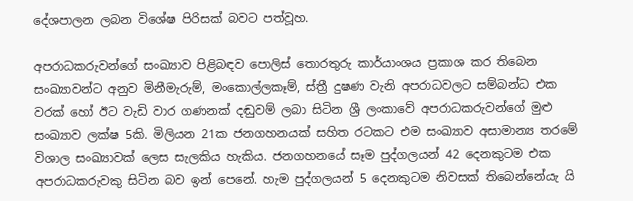දේශපාලන ලබන විශේෂ පිරිසක් බවට පත්වූහ.

අපරාධකරුවන්ගේ සංඛ්‍යාව පිළිබඳව පොලිස් තොරතුරු කාර්යාංශය ප්‍රකාශ කර තිබෙන සංඛ්‍යාවන්ට අනුව මිනීමැරුම්, මංකොල්ලකෑම්, ස්ත්‍රී දුෂණ වැනි අපරාධවලට සම්බන්ධ එක වරක් හෝ ඊට වැඩි වාර ගණනක් දඬුවම් ලබා සිටින ශ්‍රී ලංකාවේ අපරාධකරුවන්ගේ මුළු සංඛ්‍යාව ලක්ෂ 5කි. මිලියන 21ක ජනගහනයක් සහිත රටකට එම සංඛ්‍යාව අසාමාන්‍ය තරමේ විශාල සංඛ්‍යාවක් ලෙස සැලකිය හැකිය. ජනගහනයේ සෑම පුද්ගලයන් 42 දෙනකුටම එක අපරාධකරුවකු සිටින බව ඉන් පෙනේ. හැම පුද්ගලයන් 5 දෙනකුටම නිවසක් තිබෙන්නේයැ යි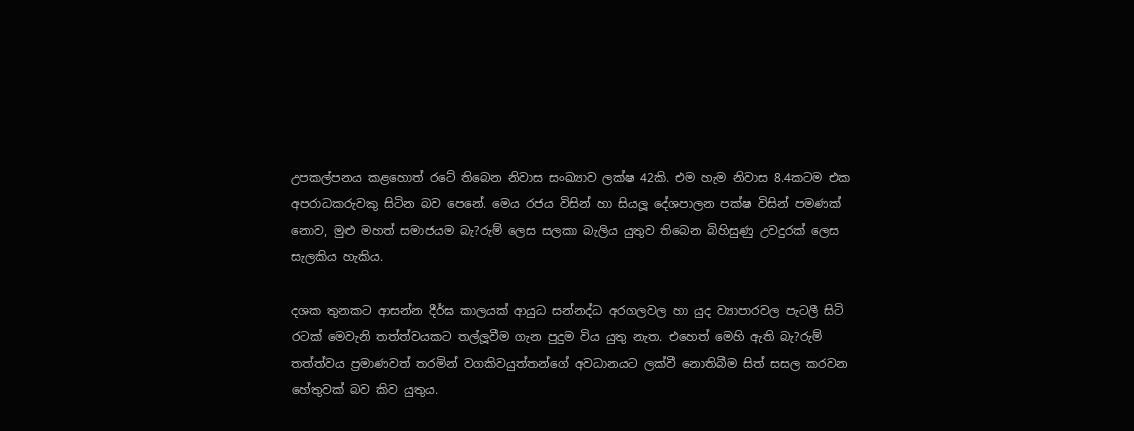උපකල්පනය කළහොත් රටේ තිබෙන නිවාස සංඛ්‍යාව ලක්ෂ 42කි. එම හැම නිවාස 8.4කටම එක අපරාධකරුවකු සිටින බව පෙනේ. මෙය රජය විසින් හා සියලූ දේශපාලන පක්ෂ විසින් පමණක් නොව, මුළු මහත් සමාජයම බැ?රුම් ලෙස සලකා බැලිය යුතුව තිබෙන බිහිසුණු උවදුරක් ලෙස සැලකිය හැකිය.

දශක තුනකට ආසන්න දීර්ඝ කාලයක් ආයුධ සන්නද්ධ අරගලවල හා යුද ව්‍යාපාරවල පැටලී සිටි රටක් මෙවැනි තත්ත්වයකට තල්ලූවීම ගැන පුදුම විය යුතු නැත. එහෙත් මෙහි ඇති බැ?රුම් තත්ත්වය ප්‍රමාණවත් තරමින් වගකිවයුත්තන්ගේ අවධානයට ලක්වී නොතිබීම සිත් සසල කරවන හේතුවක් බව කිව යුතුය.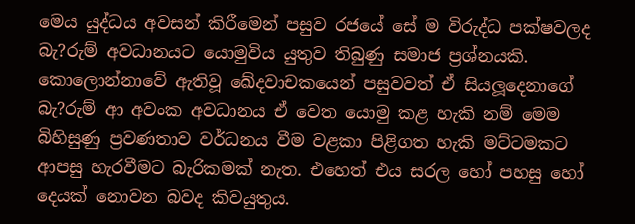මෙය යුද්ධය අවසන් කිරීමෙන් පසුව රජයේ සේ ම විරුද්ධ පක්ෂවලද බැ?රුම් අවධානයට යොමුවිය යුතුව තිබුණු සමාජ ප්‍රශ්නයකි. කොලොන්නාවේ ඇතිවූ ඛේදවාචකයෙන් පසුවවත් ඒ සියලූදෙනාගේ බැ?රුම් ආ අවංක අවධානය ඒ වෙත යොමු කළ හැකි නම් මෙම බිහිසුණු ප්‍රවණතාව වර්ධනය වීම වළකා පිළිගත හැකි මට්ටමකට ආපසු හැරවීමට බැරිකමක් නැත. එහෙත් එය සරල හෝ පහසු හෝ දෙයක් නොවන බවද කිවයුතුය.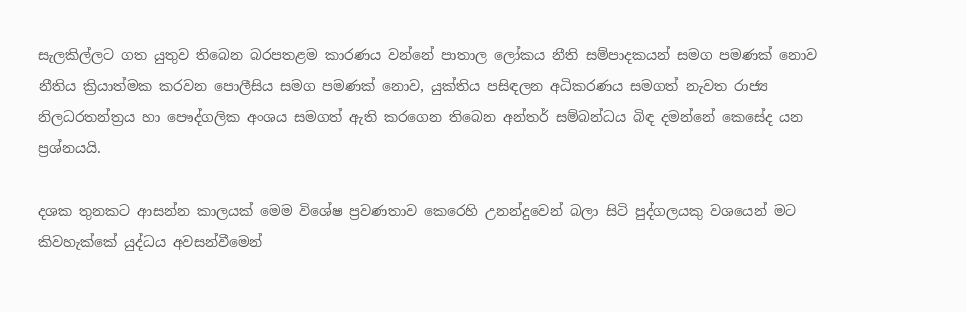සැලකිල්ලට ගත යුතුව තිබෙන බරපතළම කාරණය වන්නේ පාතාල ලෝකය නීති සම්පාදකයන් සමග පමණක් නොව නීතිය ක්‍රියාත්මක කරවන පොලීසිය සමග පමණක් නොව, යුක්තිය පසිඳලන අධිකරණය සමගත් නැවත රාජ්‍ය නිලධරතන්ත්‍රය හා පෞද්ගලික අංශය සමගත් ඇති කරගෙන තිබෙන අන්තර් සම්බන්ධය බිඳ දමන්නේ කෙසේද යන ප්‍රශ්නයයි.

දශක තුනකට ආසන්න කාලයක් මෙම විශේෂ ප්‍රවණතාව කෙරෙහි උනන්දුවෙන් බලා සිටි පුද්ගලයකු වශයෙන් මට කිවහැක්කේ යුද්ධය අවසන්වීමෙන්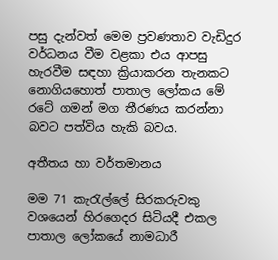පසු දැන්වත් මෙම ප්‍රවණතාව වැඩිදුර වර්ධනය වීම වළකා එය ආපසු හැරවීම සඳහා ක්‍රියාකරන තැනකට නොගියහොත් පාතාල ලෝකය මේ රටේ ගමන් මග තීරණය කරන්නා බවට පත්විය හැකි බවය.

අතීතය හා වර්තමානය

මම 71 කැරැල්ලේ සිරකරුවකු වශයෙන් හිරගෙදර සිටියදී එකල පාතාල ලෝකයේ නාමධාරී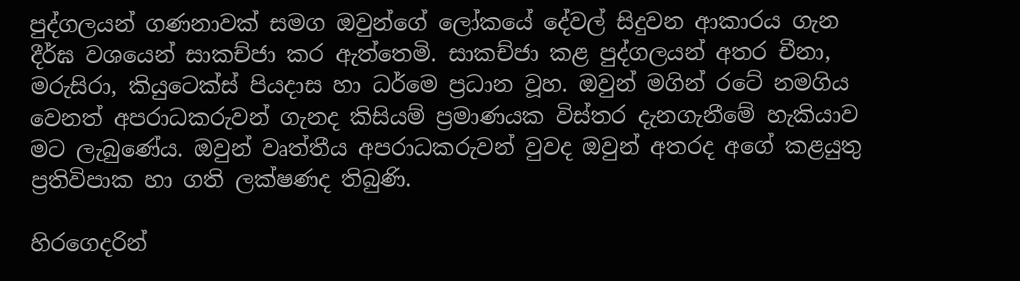පුද්ගලයන් ගණනාවක් සමග ඔවුන්ගේ ලෝකයේ දේවල් සිදුවන ආකාරය ගැන දීර්ඝ වශයෙන් සාකච්ජා කර ඇත්තෙමි. සාකච්ජා කළ පුද්ගලයන් අතර චීනා, මරුසිරා, කියුටෙක්ස් පියදාස හා ධර්මෙ ප්‍රධාන වූහ. ඔවුන් මගින් රටේ නමගිය වෙනත් අපරාධකරුවන් ගැනද කිසියම් ප්‍රමාණයක විස්තර දැනගැනීමේ හැකියාව මට ලැබුණේය. ඔවුන් වෘත්තීය අපරාධකරුවන් වුවද ඔවුන් අතරද අගේ කළයුතු ප්‍රතිවිපාක හා ගති ලක්ෂණද තිබුණි.

හිරගෙදරින්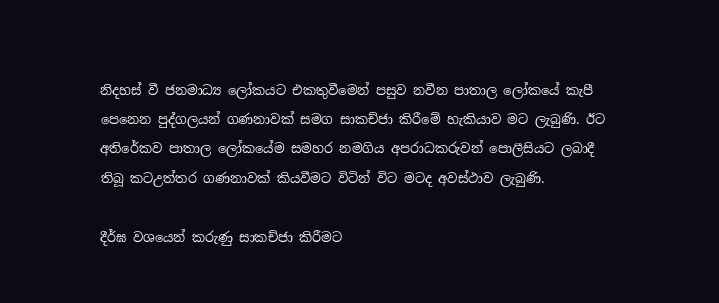නිදහස් වී ජනමාධ්‍ය ලෝකයට එකතුවීමෙන් පසුව නවීන පාතාල ලෝකයේ කැපී පෙනෙන පුද්ගලයන් ගණනාවක් සමග සාකච්ජා කිරීමේ හැකියාව මට ලැබුණි. ඊට අතිරේකව පාතාල ලෝකයේම සමහර නමගිය අපරාධකරුවන් පොලීසියට ලබාදී තිබූ කටඋත්තර ගණනාවක් කියවීමට විටින් විට මටද අවස්ථාව ලැබුණි.

දීර්ඝ වශයෙන් කරුණු සාකච්ජා කිරීමට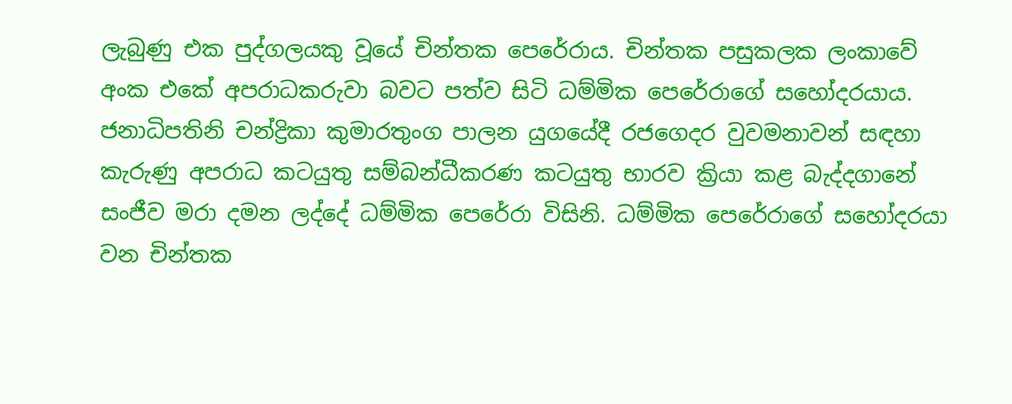ලැබුණු එක පුද්ගලයකු වූයේ චින්තක පෙරේරාය. චින්තක පසුකලක ලංකාවේ අංක එකේ අපරාධකරුවා බවට පත්ව සිටි ධම්මික පෙරේරාගේ සහෝදරයාය. ජනාධිපතිනි චන්ද්‍රිකා කුමාරතුංග පාලන යුගයේදී රජගෙදර වුවමනාවන් සඳහා කැරුණු අපරාධ කටයුතු සම්බන්ධීකරණ කටයුතු භාරව ක්‍රියා කළ බැද්දගානේ සංජීව මරා දමන ලද්දේ ධම්මික පෙරේරා විසිනි. ධම්මික පෙරේරාගේ සහෝදරයා වන චින්තක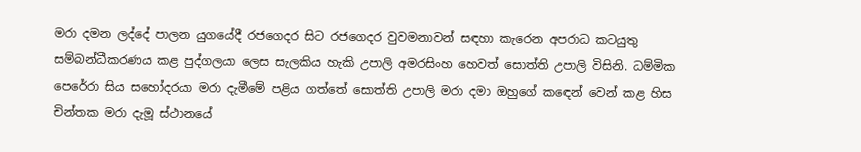මරා දමන ලද්දේ පාලන යුගයේදී රජගෙදර සිට රජගෙදර වුවමනාවන් සඳහා කැරෙන අපරාධ කටයුතු සම්බන්ධීකරණය කළ පුද්ගලයා ලෙස සැලකිය හැකි උපාලි අමරසිංහ හෙවත් සොත්ති උපාලි විසිනි. ධම්මික පෙරේරා සිය සහෝදරයා මරා දැමීමේ පළිය ගත්තේ සොත්ති උපාලි මරා දමා ඔහුගේ කඳෙන් වෙන් කළ හිස චින්තක මරා දැමූ ස්ථානයේ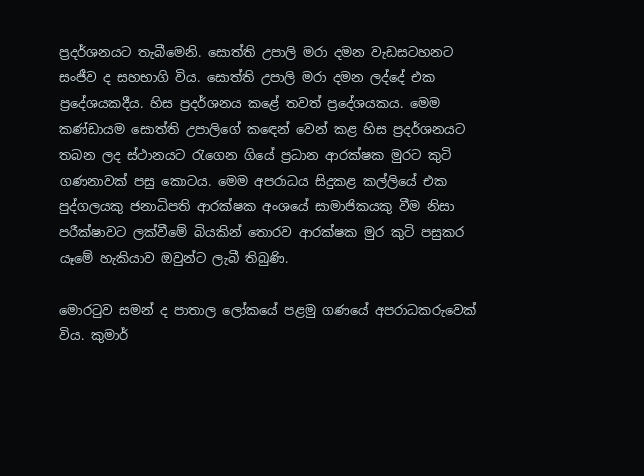ප්‍රදර්ශනයට තැබීමෙනි. සොත්ති උපාලි මරා දමන වැඩසටහනට සංජීව ද සහභාගි විය. සොත්ති උපාලි මරා දමන ලද්දේ එක ප්‍රදේශයකදීය. හිස ප්‍රදර්ශනය කළේ තවත් ප්‍රදේශයකය. මෙම කණ්ඩායම සොත්ති උපාලිගේ කඳෙන් වෙන් කළ හිස ප්‍රදර්ශනයට තබන ලද ස්ථානයට රැගෙන ගියේ ප්‍රධාන ආරක්ෂක මුරට කුටි ගණනාවක් පසු කොටය. මෙම අපරාධය සිදුකළ කල්ලියේ එක පුද්ගලයකු ජනාධිපති ආරක්ෂක අංශයේ සාමාජිකයකු වීම නිසා පරීක්ෂාවට ලක්වීමේ බියකින් තොරව ආරක්ෂක මුර කුටි පසුකර යෑමේ හැකියාව ඔවුන්ට ලැබී තිබුණි.

මොරටුව සමන් ද පාතාල ලෝකයේ පළමු ගණයේ අපරාධකරුවෙක් විය. කුමාර්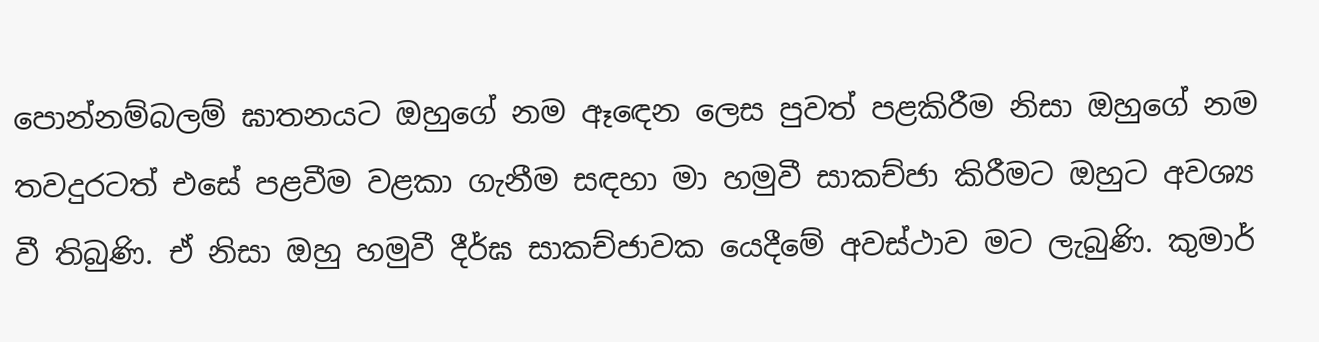පොන්නම්බලම් ඝාතනයට ඔහුගේ නම ඈඳෙන ලෙස පුවත් පළකිරීම නිසා ඔහුගේ නම තවදුරටත් එසේ පළවීම වළකා ගැනීම සඳහා මා හමුවී සාකච්ජා කිරීමට ඔහුට අවශ්‍ය වී තිබුණි. ඒ නිසා ඔහු හමුවී දීර්ඝ සාකච්ජාවක යෙදීමේ අවස්ථාව මට ලැබුණි. කුමාර්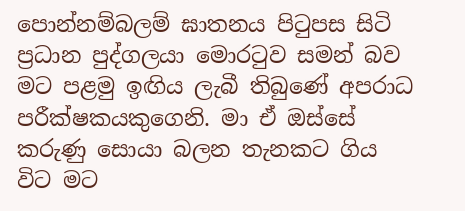පොන්නම්බලම් ඝාතනය පිටුපස සිටි ප්‍රධාන පුද්ගලයා මොරටුව සමන් බව මට පළමු ඉඟිය ලැබී තිබුණේ අපරාධ පරීක්ෂකයකුගෙනි. මා ඒ ඔස්සේ කරුණු සොයා බලන තැනකට ගිය විට මට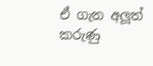ඒ ගැන අලූත් කරුණු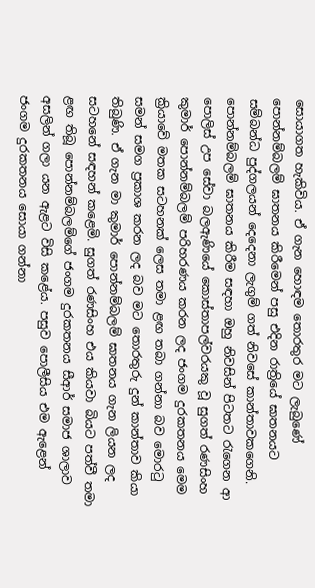සොයාගත හැකිවිය. ඒ ගැන හොඳම තොරතුර මට ලැබුණේ පොන්නම්බලම් ඝාතනය කිරීමෙන් පසු එදින රාත්‍රියේ ඝාතනයට සම්බන්ධ පුද්ගලයන් දෙදෙනා ලැගුම් ගත් නිවසේ කාන්තාවකගෙනි. පොන්නම්බලම් ඝාතනය කිරීම සඳහා ඔහු නිවසින් පිටතට රැගෙන ආ පොලිස් උප සේවා බලඇණියේ කොස්තාපල්වරයකු වූ සුගත් රණසිංහ කුමාර් පොන්නම්බලම් පරිහරණය කරන ලද ජංගම දුරකතනය මෙම ක්‍රියාවේ මතක සටහනක් ලෙස තමා ළඟ තබා ගන්නා බව මොරටු සමන් සමග ප්‍රකාශ කරන ලද බව මට තොරතුරු දුන් කාන්තාව කියා තිබුණි. ඒ ගැන මා කුමාර් පොන්නම්බලම් ඝාතනය ගැන ලියන ලද සටහනේ සඳහන් කළෙමි. සුගත් රණසිංහ එය කියවා බියට පත්වී තමා ළඟ තිබූ පොන්නම්බලම්ගේ ජංගම දුරකතනය සීආර් සමාජ ශාලාව අසලින් ගලා යන ඇළට විසි කළේය. පසුව පොලීසිය එම ඇළෙන් ජංගම දුරකතනය සොයා ගන්නා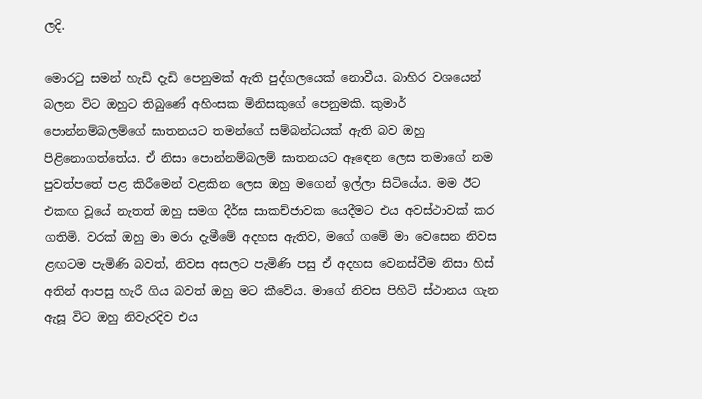ලදි.

මොරටු සමන් හැඩි දැඩි පෙනුමක් ඇති පුද්ගලයෙක් නොවීය. බාහිර වශයෙන් බලන විට ඔහුට තිබුණේ අහිංසක මිනිසකුගේ පෙනුමකි. කුමාර් පොන්නම්බලම්ගේ ඝාතනයට තමන්ගේ සම්බන්ධයක් ඇති බව ඔහු පිළිනොගත්තේය. ඒ නිසා පොන්නම්බලම් ඝාතනයට ඈඳෙන ලෙස තමාගේ නම පුවත්පතේ පළ කිරීමෙන් වළකින ලෙස ඔහු මගෙන් ඉල්ලා සිටියේය. මම ඊට එකඟ වූයේ නැතත් ඔහු සමග දීර්ඝ සාකච්ජාවක යෙදීමට එය අවස්ථාවක් කර ගතිමි. වරක් ඔහු මා මරා දැමීමේ අදහස ඇතිව, මගේ ගමේ මා වෙසෙන නිවස ළඟටම පැමිණි බවත්, නිවස අසලට පැමිණි පසු ඒ අදහස වෙනස්වීම නිසා හිස් අතින් ආපසු හැරී ගිය බවත් ඔහු මට කීවේය. මාගේ නිවස පිහිටි ස්ථානය ගැන ඇසූ විට ඔහු නිවැරදිව එය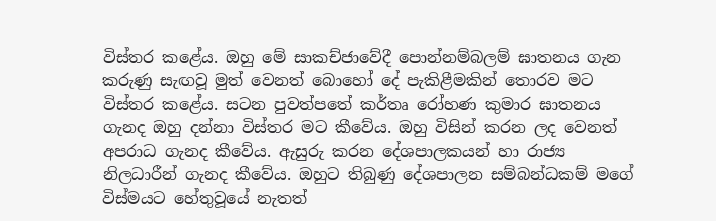විස්තර කළේය. ඔහු මේ සාකච්ජාවේදී පොන්නම්බලම් ඝාතනය ගැන කරුණු සැඟවූ මුත් වෙනත් බොහෝ දේ පැකිළීමකින් තොරව මට විස්තර කළේය. සටන පුවත්පතේ කර්තෘ රෝහණ කුමාර ඝාතනය ගැනද ඔහු දන්නා විස්තර මට කීවේය. ඔහු විසින් කරන ලද වෙනත් අපරාධ ගැනද කීවේය. ඇසුරු කරන දේශපාලකයන් හා රාජ්‍ය නිලධාරීන් ගැනද කීවේය. ඔහුට තිබුණු දේශපාලන සම්බන්ධකම් මගේ විස්මයට හේතුවූයේ නැතත්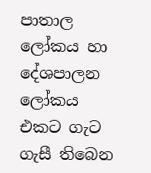පාතාල ලෝකය හා දේශපාලන ලෝකය එකට ගැට ගැසී තිබෙන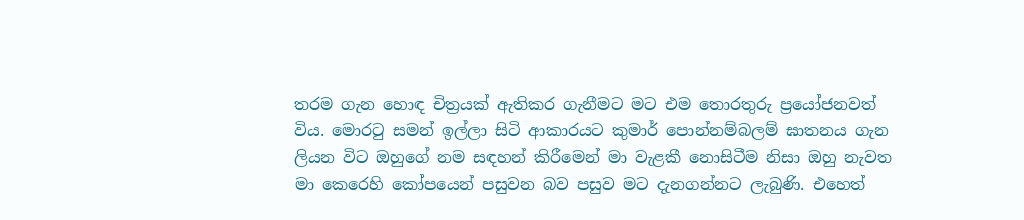තරම ගැන හොඳ චිත්‍රයක් ඇතිකර ගැනීමට මට එම තොරතුරු ප්‍රයෝජනවත් විය. මොරටු සමන් ඉල්ලා සිටි ආකාරයට කුමාර් පොන්නම්බලම් ඝාතනය ගැන ලියන විට ඔහුගේ නම සඳහන් කිරීමෙන් මා වැළකී නොසිටීම නිසා ඔහු නැවත මා කෙරෙහි කෝපයෙන් පසුවන බව පසුව මට දැනගන්නට ලැබුණි. එහෙත්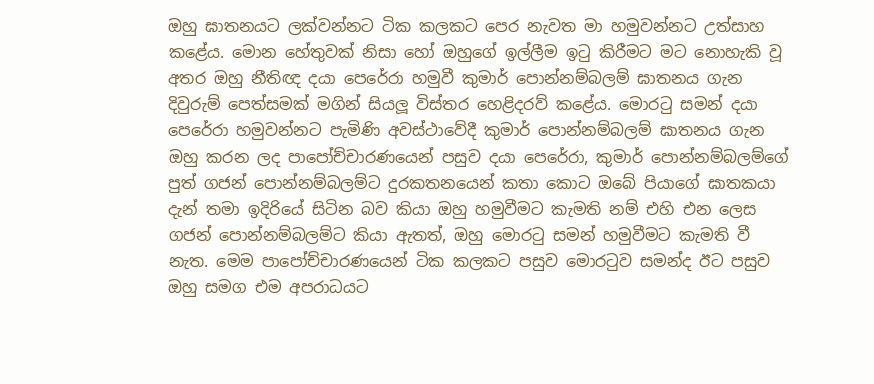ඔහු ඝාතනයට ලක්වන්නට ටික කලකට පෙර නැවත මා හමුවන්නට උත්සාහ කළේය. මොන හේතුවක් නිසා හෝ ඔහුගේ ඉල්ලීම ඉටු කිරීමට මට නොහැකි වූ අතර ඔහු නීතිඥ දයා පෙරේරා හමුවී කුමාර් පොන්නම්බලම් ඝාතනය ගැන දිවුරුම් පෙත්සමක් මගින් සියලූ විස්තර හෙළිදරව් කළේය. මොරටු සමන් දයා පෙරේරා හමුවන්නට පැමිණි අවස්ථාවේදී කුමාර් පොන්නම්බලම් ඝාතනය ගැන ඔහු කරන ලද පාපෝච්චාරණයෙන් පසුව දයා පෙරේරා, කුමාර් පොන්නම්බලම්ගේ පුත් ගජන් පොන්නම්බලම්ට දුරකතනයෙන් කතා කොට ඔබේ පියාගේ ඝාතකයා දැන් තමා ඉදිරියේ සිටින බව කියා ඔහු හමුවීමට කැමති නම් එහි එන ලෙස ගජන් පොන්නම්බලම්ට කියා ඇතත්, ඔහු මොරටු සමන් හමුවීමට කැමති වී නැත. මෙම පාපෝච්චාරණයෙන් ටික කලකට පසුව මොරටුව සමන්ද ඊට පසුව ඔහු සමග එම අපරාධයට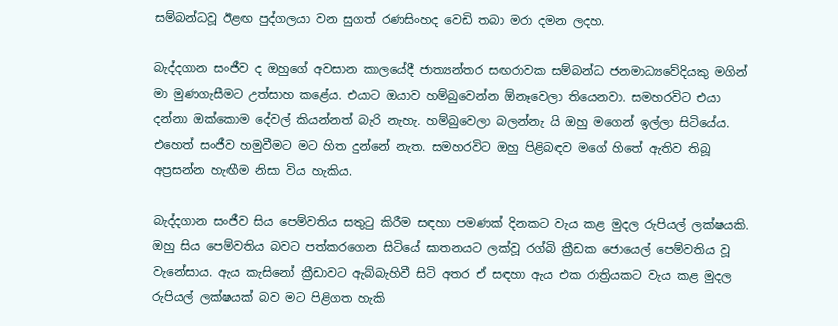සම්බන්ධවූ ඊළඟ පුද්ගලයා වන සුගත් රණසිංහද වෙඩි තබා මරා දමන ලදහ.

බැද්දගාන සංජීව ද ඔහුගේ අවසාන කාලයේදී ජාත්‍යන්තර සඟරාවක සම්බන්ධ ජනමාධ්‍යවේදියකු මගින් මා මුණගැසීමට උත්සාහ කළේය. එයාට ඔයාව හම්බුවෙන්න ඕනෑවෙලා තියෙනවා. සමහරවිට එයා දන්නා ඔක්කොම දේවල් කියන්නත් බැරි නැහැ. හම්බුවෙලා බලන්නැ යි ඔහු මගෙන් ඉල්ලා සිටියේය. එහෙත් සංජීව හමුවීමට මට හිත දුන්නේ නැත. සමහරවිට ඔහු පිළිබඳව මගේ හිතේ ඇතිව තිබූ අප්‍රසන්න හැඟීම නිසා විය හැකිය.

බැද්දගාන සංජීව සිය පෙම්වතිය සතුටු කිරීම සඳහා පමණක් දිනකට වැය කළ මුදල රුපියල් ලක්ෂයකි. ඔහු සිය පෙම්වතිය බවට පත්කරගෙන සිටියේ ඝාතනයට ලක්වූ රග්බි ක්‍රීඩක ජොයෙල් පෙම්වතිය වූ වැනේසාය. ඇය කැසිනෝ ක්‍රීඩාවට ඇබ්බැහිවී සිටි අතර ඒ සඳහා ඇය එක රාත්‍රියකට වැය කළ මුදල රුපියල් ලක්ෂයක් බව මට පිළිගත හැකි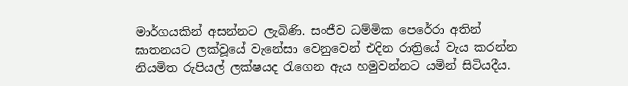මාර්ගයකින් අසන්නට ලැබිණි. සංජීව ධම්මික පෙරේරා අතින් ඝාතනයට ලක්වූයේ වැනේසා වෙනුවෙන් එදින රාත්‍රියේ වැය කරන්න නියමිත රුපියල් ලක්ෂයද රැගෙන ඇය හමුවන්නට යමින් සිටියදීය.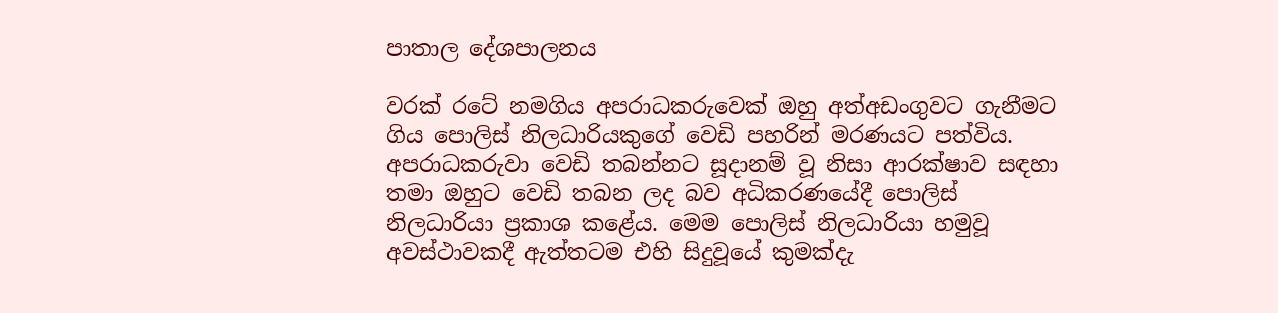පාතාල දේශපාලනය

වරක් රටේ නමගිය අපරාධකරුවෙක් ඔහු අත්අඩංගුවට ගැනීමට ගිය පොලිස් නිලධාරියකුගේ වෙඩි පහරින් මරණයට පත්විය. අපරාධකරුවා වෙඩි තබන්නට සූදානම් වූ නිසා ආරක්ෂාව සඳහා තමා ඔහුට වෙඩි තබන ලද බව අධිකරණයේදී පොලිස් නිලධාරියා ප්‍රකාශ කළේය. මෙම පොලිස් නිලධාරියා හමුවූ අවස්ථාවකදී ඇත්තටම එහි සිදුවූයේ කුමක්දැ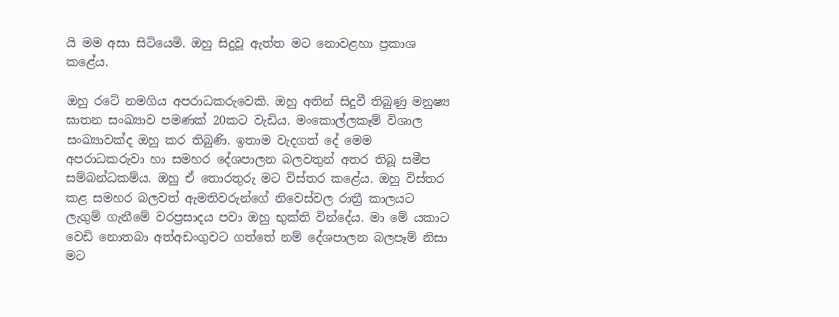යි මම අසා සිටියෙමි. ඔහු සිදුවූ ඇත්ත මට නොවළහා ප්‍රකාශ කළේය.

ඔහු රටේ නමගිය අපරාධකරුවෙකි. ඔහු අතින් සිදුවී තිබුණු මනුෂ්‍ය ඝාතන සංඛ්‍යාව පමණක් 20කට වැඩිය. මංකොල්ලකෑම් විශාල සංඛ්‍යාවක්ද ඔහු කර තිබුණි. ඉතාම වැදගත් දේ මෙම අපරාධකරුවා හා සමහර දේශපාලන බලවතුන් අතර තිබූ සමීප සම්බන්ධකම්ය. ඔහු ඒ තොරතුරු මට විස්තර කළේය. ඔහු විස්තර කළ සමහර බලවත් ඇමතිවරුන්ගේ නිවෙස්වල රාත්‍රී කාලයට ලැගුම් ගැනීමේ වරප්‍රසාදය පවා ඔහු භුක්ති වින්දේය. මා මේ යකාට වෙඩි නොතබා අත්අඩංගුවට ගත්තේ නම් දේශපාලන බලපෑම් නිසා මට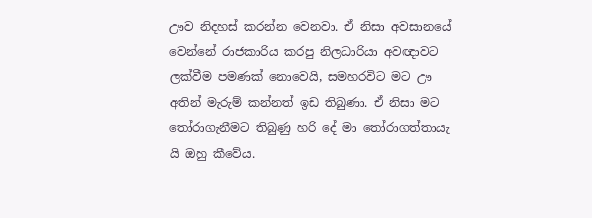ඌව නිදහස් කරන්න වෙනවා. ඒ නිසා අවසානයේ වෙන්නේ රාජකාරිය කරපු නිලධාරියා අවඥාවට ලක්වීම පමණක් නොවෙයි, සමහරවිට මට ඌ අතින් මැරුම් කන්නත් ඉඩ තිබුණා. ඒ නිසා මට තෝරාගැනීමට තිබුණු හරි දේ මා තෝරාගත්තායැ යි ඔහු කීවේය.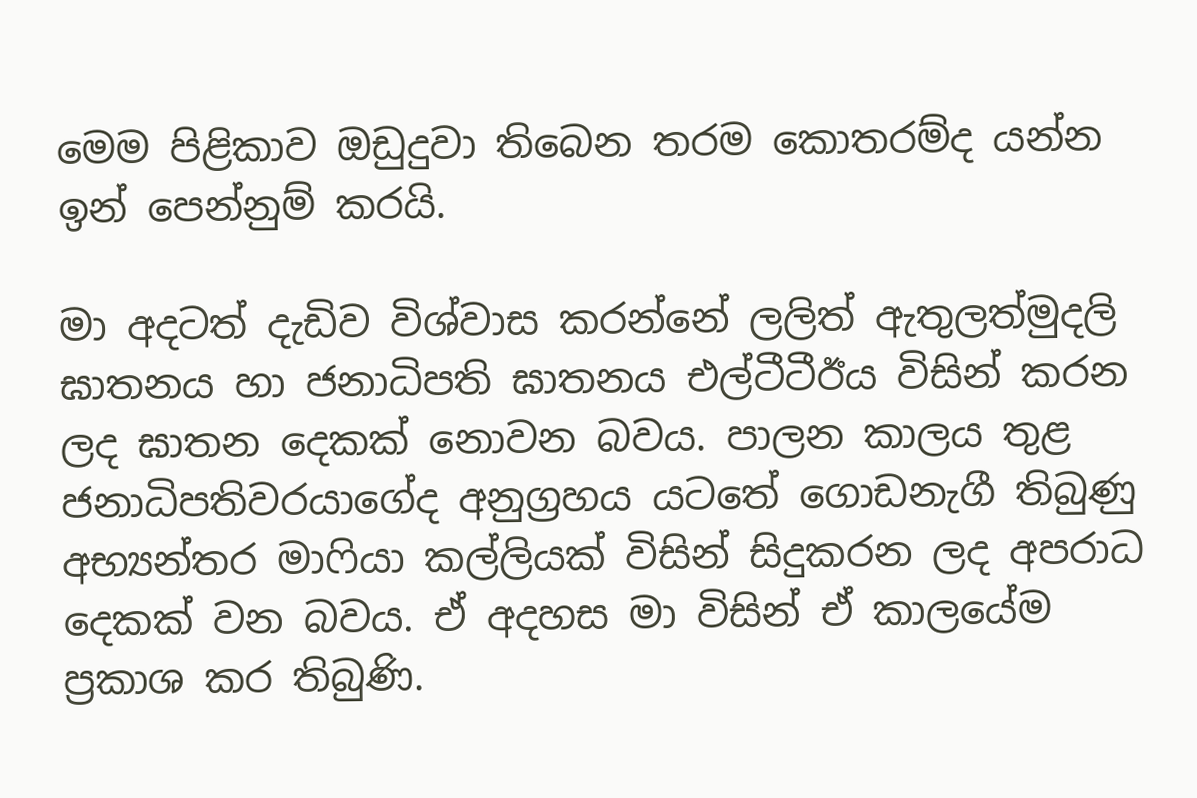මෙම පිළිකාව ඔඩුදුවා තිබෙන තරම කොතරම්ද යන්න ඉන් පෙන්නුම් කරයි.

මා අදටත් දැඩිව විශ්වාස කරන්නේ ලලිත් ඇතුලත්මුදලි ඝාතනය හා ජනාධිපති ඝාතනය එල්ටීටීඊය විසින් කරන ලද ඝාතන දෙකක් නොවන බවය. පාලන කාලය තුළ ජනාධිපතිවරයාගේද අනුග්‍රහය යටතේ ගොඩනැගී තිබුණු අභ්‍යන්තර මාෆියා කල්ලියක් විසින් සිදුකරන ලද අපරාධ දෙකක් වන බවය. ඒ අදහස මා විසින් ඒ කාලයේම ප්‍රකාශ කර තිබුණි.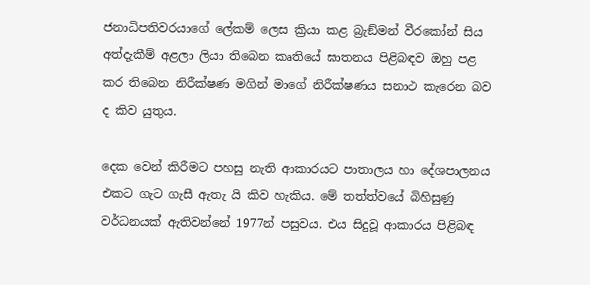ජනාධිපතිවරයාගේ ලේකම් ලෙස ක්‍රියා කළ බ්‍රැඞ්මන් වීරකෝන් සිය අත්දැකීම් අළලා ලියා තිබෙන කෘතියේ ඝාතනය පිළිබඳව ඔහු පළ කර තිබෙන නිරීක්ෂණ මගින් මාගේ නිරීක්ෂණය සනාථ කැරෙන බව ද කිව යුතුය.

දෙක වෙන් කිරීමට පහසු නැති ආකාරයට පාතාලය හා දේශපාලනය එකට ගැට ගැසී ඇතැ යි කිව හැකිය. මේ තත්ත්වයේ බිහිසුණු වර්ධනයක් ඇතිවන්නේ 1977න් පසුවය. එය සිදුවූ ආකාරය පිළිබඳ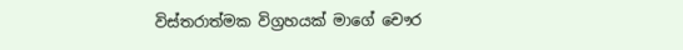විස්තරාත්මක විග්‍රහයක් මාගේ චෞර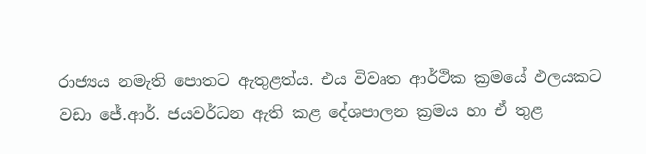රාජ්‍යය නමැති පොතට ඇතුළත්ය. එය විවෘත ආර්ථික ක්‍රමයේ ඵලයකට වඩා ජේ.ආර්. ජයවර්ධන ඇති කළ දේශපාලන ක්‍රමය හා ඒ තුළ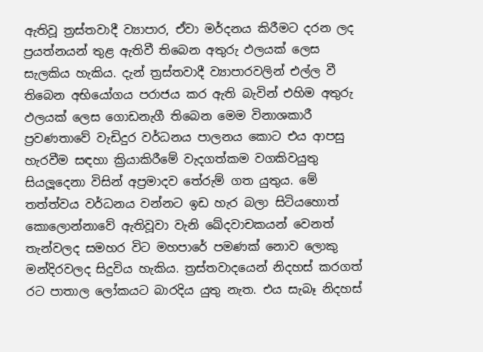ඇතිවූ ත්‍රස්තවාදී ව්‍යාපාර, ඒවා මර්දනය කිරීමට දරන ලද ප්‍රයත්නයන් තුළ ඇතිවී තිබෙන අතුරු ඵලයක් ලෙස සැලකිය හැකිය. දැන් ත්‍රස්තවාදී ව්‍යාපාරවලින් එල්ල වී තිබෙන අභියෝගය පරාජය කර ඇති බැවින් එහිම අතුරු ඵලයක් ලෙස ගොඩනැගී තිබෙන මෙම විනාශකාරී ප්‍රවණතාවේ වැඩිදුර වර්ධනය පාලනය කොට එය ආපසු හැරවීම සඳහා ක්‍රියාකිරීමේ වැදගත්කම වගකිවයුතු සියලූදෙනා විසින් අප්‍රමාදව තේරුම් ගත යුතුය. මේ තත්ත්වය වර්ධනය වන්නට ඉඩ හැර බලා සිටියහොත් කොලොන්නාවේ ඇතිවූවා වැනි ඛේදවාචකයන් වෙනත් තැන්වලද සමහර විට මහපාරේ පමණක් නොව ලොකු මන්දිරවලද සිදුවිය හැකිය. ත්‍රස්තවාදයෙන් නිදහස් කරගත් රට පාතාල ලෝකයට බාරදිය යුතු නැත. එය සැබෑ නිදහස්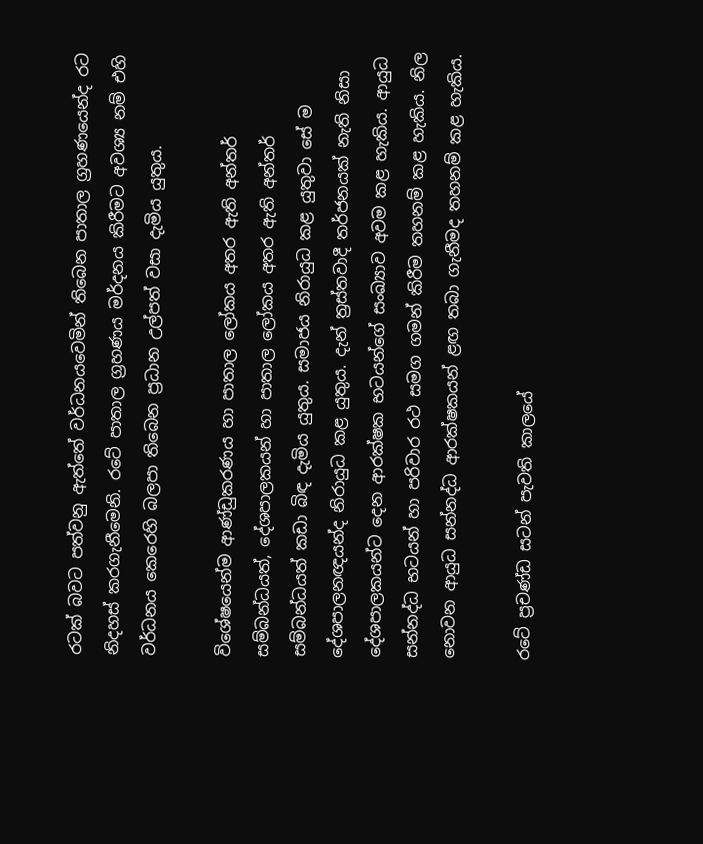රටක් බවට පත්වනු ඇත්තේ වර්ධනයවෙමින් තිබෙන පාතාල ග්‍රහණයෙන්ද රට නිදහස් කරගැනීමෙනි. රටේ පාතාල ග්‍රහණය මර්දනය කිරීමට අවශ්‍ය නම් එහි වර්ධනය කෙරෙහි බලපා තිබෙන ප්‍රධාන උල්පත් වසා දැමිය යුතුය.

විශේෂයෙන්ම ආණ්ඩුකරණය හා පාතාල ලෝකය අතර ඇති අන්තර් සම්බන්ධයත්, දේශපාලකයන් හා පාතාල ලෝකය අතර ඇති අන්තර් සම්බන්ධයත් කඩා බිඳ දැමිය යුතුය. සමාජය නිරායුධ කළ යුතුවා සේ ම දේශපාලනඥයන්ද නිරායුධ කළ යුතුය. දැන් ත්‍රස්තවාදී තර්ජනයක් නැති නිසා දේශපාලකයන්ට දෙන ආරක්ෂක භටයන්ගේ සංඛ්‍යාව අවම කළ හැකිය. ආයුධ සන්නද්ධ භටයන් හා පරිවාර රථ සමග ගමන් කිරීම තහනම් කළ හැකිය. නිල නොවන ආයුධ සන්නද්ධ ආරක්ෂකයන් ළඟ තබා ගැනීමද තහනම් කළ හැකිය.

රටේ ප්‍රචණ්ඩ සටන් පැවති කාලයේ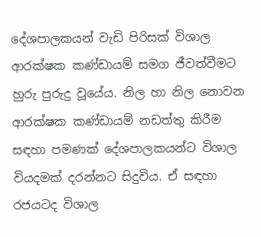දේශපාලකයන් වැඩි පිරිසක් විශාල ආරක්ෂක කණ්ඩායම් සමග ජීවත්වීමට හුරු පුරුදු වූයේය. නිල හා නිල නොවන ආරක්ෂක කණ්ඩායම් නඩත්තු කිරීම සඳහා පමණක් දේශපාලකයන්ට විශාල වියදමක් දරන්නට සිදුවිය. ඒ සඳහා රජයටද විශාල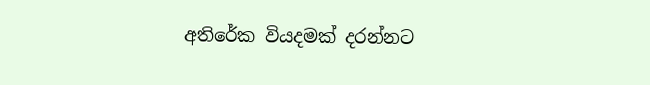අතිරේක වියදමක් දරන්නට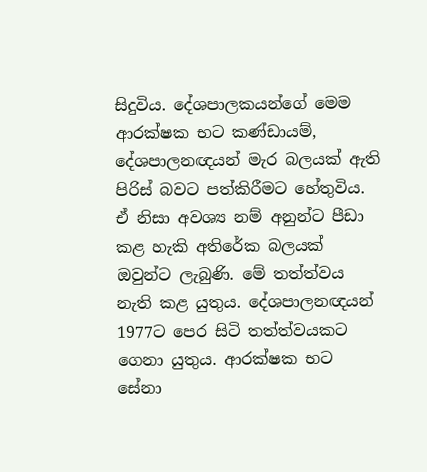සිදුවිය. දේශපාලකයන්ගේ මෙම ආරක්ෂක භට කණ්ඩායම්, දේශපාලනඥයන් මැර බලයක් ඇති පිරිස් බවට පත්කිරීමට හේතුවිය. ඒ නිසා අවශ්‍ය නම් අනුන්ට පීඩා කළ හැකි අතිරේක බලයක් ඔවුන්ට ලැබුණි. මේ තත්ත්වය නැති කළ යුතුය. දේශපාලනඥයන් 1977ට පෙර සිටි තත්ත්වයකට ගෙනා යුතුය. ආරක්ෂක භට සේනා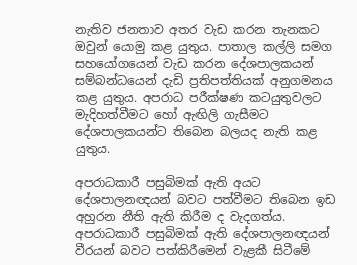නැතිව ජනතාව අතර වැඩ කරන තැනකට ඔවුන් යොමු කළ යුතුය. පාතාල කල්ලි සමග සහයෝගයෙන් වැඩ කරන දේශපාලකයන් සම්බන්ධයෙන් දැඩි ප්‍රතිපත්තියක් අනුගමනය කළ යුතුය. අපරාධ පරීක්ෂණ කටයුතුවලට මැදිහත්වීමට හෝ ඇඟිලි ගැසීමට දේශපාලකයන්ට තිබෙන බලයද නැති කළ යුතුය.

අපරාධකාරී පසුබිමක් ඇති අයට දේශපාලනඥයන් බවට පත්වීමට තිබෙන ඉඩ අහුරන නීති ඇති කිරීම ද වැදගත්ය. අපරාධකාරී පසුබිමක් ඇති දේශපාලනඥයන් වීරයන් බවට පත්කිරීමෙන් වැළකී සිටීමේ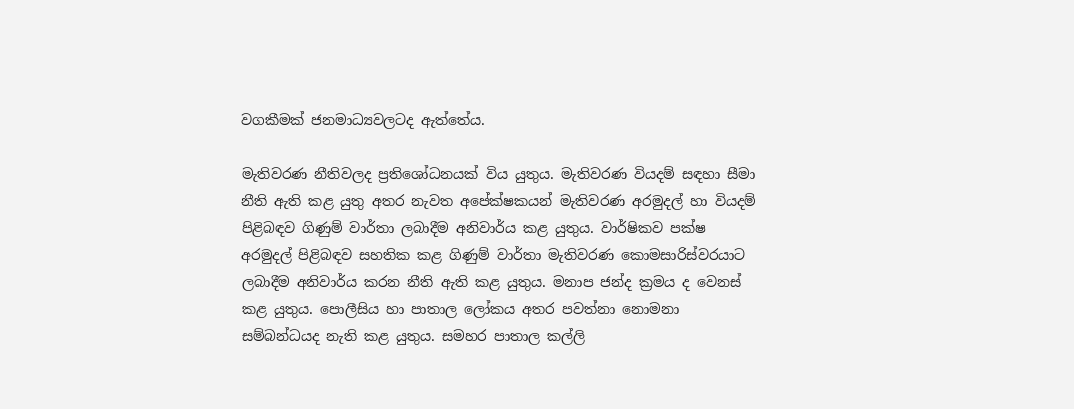වගකීමක් ජනමාධ්‍යවලටද ඇත්තේය.

මැතිවරණ නීතිවලද ප්‍රතිශෝධනයක් විය යුතුය. මැතිවරණ වියදම් සඳහා සීමා නීති ඇති කළ යුතු අතර නැවත අපේක්ෂකයන් මැතිවරණ අරමුදල් හා වියදම් පිළිබඳව ගිණුම් වාර්තා ලබාදීම අනිවාර්ය කළ යුතුය. වාර්ෂිකව පක්ෂ අරමුදල් පිළිබඳව සහතික කළ ගිණුම් වාර්තා මැතිවරණ කොමසාරිස්වරයාට ලබාදීම අනිවාර්ය කරන නීති ඇති කළ යුතුය. මනාප ජන්ද ක්‍රමය ද වෙනස් කළ යුතුය. පොලීසිය හා පාතාල ලෝකය අතර පවත්නා නොමනා සම්බන්ධයද නැති කළ යුතුය. සමහර පාතාල කල්ලි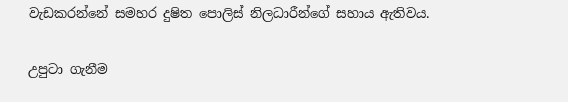වැඩකරන්නේ සමහර දුෂිත පොලිස් නිලධාරීන්ගේ සහාය ඇතිවය.

උපුටා ගැනීම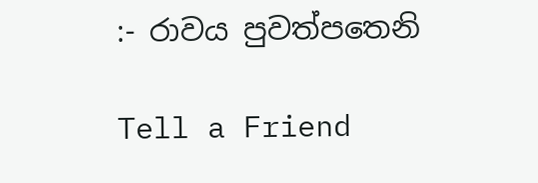:- රාවය පුවත්පතෙනි

Tell a Friend